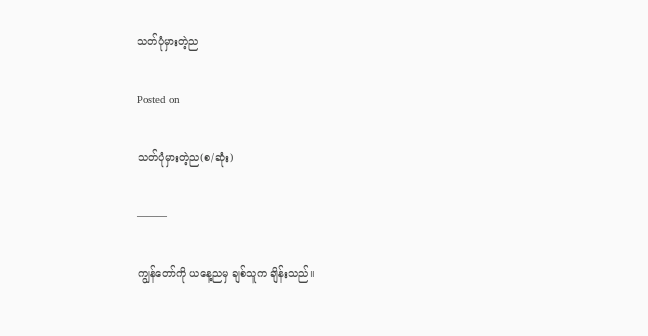သတ်ပုံမှားတဲ့ည

Posted on

သတ်ပုံမှားတဲ့ည(စ/ဆုံး)

———

ကျွန်တော်ကို ယနေ့ညမှ ချစ်သူက ချိန်းသည်။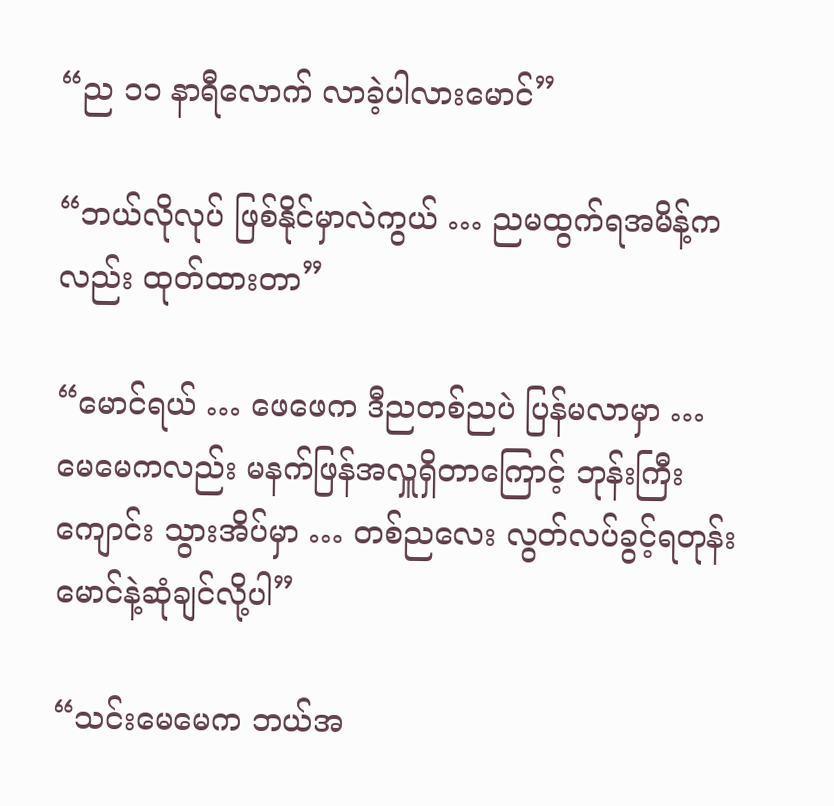“ည ၁၁ နာရီလောက် လာခဲ့ပါလားမောင်”

“ဘယ်လိုလုပ် ဖြစ်နိုင်မှာလဲကွယ် … ညမထွက်ရအမိန့်ကလည်း ထုတ်ထားတာ”

“မောင်ရယ် … ဖေဖေက ဒီညတစ်ညပဲ ပြန်မလာမှာ … မေမေကလည်း မနက်ဖြန်အလှူရှိတာကြောင့် ဘုန်းကြီးကျောင်း သွားအိပ်မှာ … တစ်ညလေး လွတ်လပ်ခွင့်ရတုန်း မောင်နဲ့ဆုံချင်လို့ပါ”

“သင်းမေမေက ဘယ်အ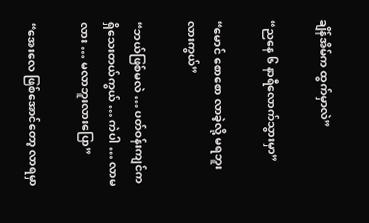ချိန်အိမ်က ထွက်မှာလဲ”

“ညနေ ၆ နာရီလောက်သွားမှာ”

“မောင် စောစော လာခဲ့လို့ မရဘူးလားကွယ်”

“ဘယ်ဖြစ်မလဲ … ပတ်ဝန်းကျင်ကရှိသေးတယ်ကွယ် … ကဲပါ … လာမလား … မလာဘူးလားပြော”

“အေးလေ ဖြစ်အောင်တော့ လာရမှာ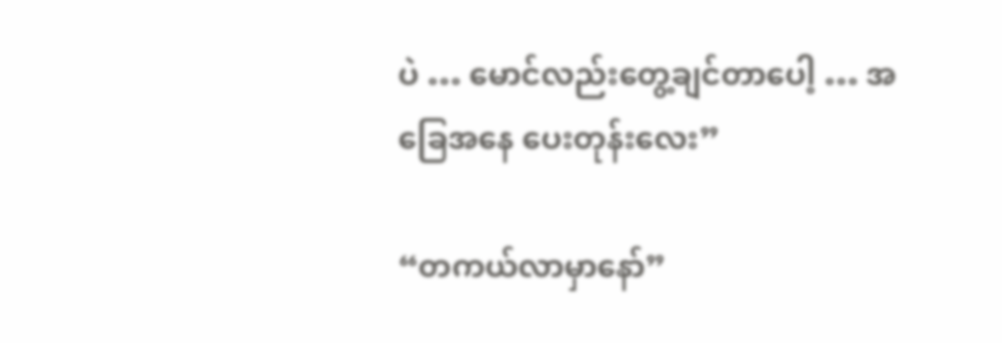ပဲ … မောင်လည်းတွေ့ချင်တာပေါ့ … အခြေအနေ ပေးတုန်းလေး”

“တကယ်လာမှာနော်”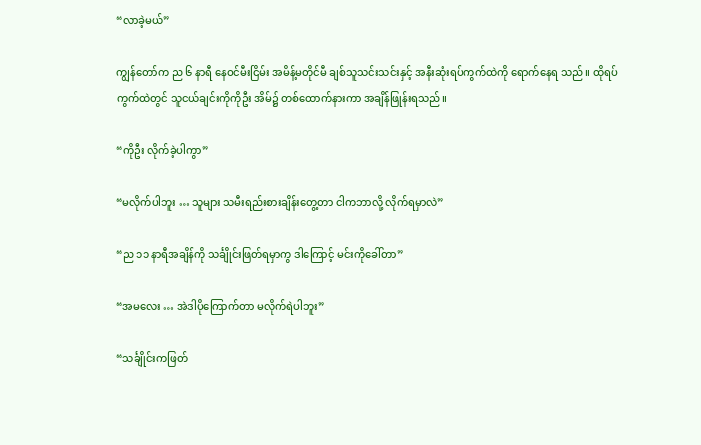“လာခဲ့မယ်”

ကျွန်တော်က ည ၆ နာရီ နေဝင်မီးငြိမ်း အမိန့်မတိုင်မီ ချစ်သူသင်းသင်းနှင့် အနီးဆုံးရပ်ကွက်ထဲကို ရောက်နေရ သည်။ ထိုရပ်ကွက်ထဲတွင် သူငယ်ချင်းကိုကိုဦး အိမ်၌ တစ်ထောက်နားကာ အချိန်ဖြုန်းရသည်။

“ကိုဦး လိုက်ခဲ့ပါကွာ”

“မလိုက်ပါဘူး … သူများ သမီးရည်းစားချိန်းတွေ့တာ ငါကဘာလို့ လိုက်ရမှာလဲ”

“ည ၁၁ နာရီအချိန်ကို သင်္ချိုင်းဖြတ်ရမှာကွ ဒါကြောင့် မင်းကိုခေါ်တာ”

“အမလေး … အဲဒါပိုကြောက်တာ မလိုက်ရဲပါဘူး”

“သင်္ချိုင်းကဖြတ်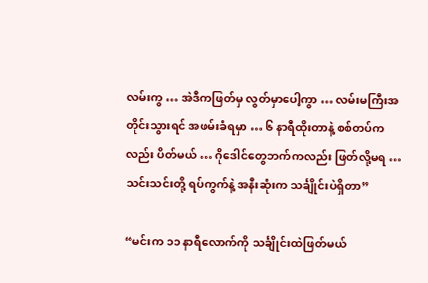လမ်းကွ … အဲဒီကဖြတ်မှ လွတ်မှာပေါ့ကွာ … လမ်းမကြီးအတိုင်းသွားရင် အဖမ်းခံရမှာ … ၆ နာရီထိုးတာနဲ့ စစ်တပ်ကလည်း ပိတ်မယ် … ဂိုဒေါင်တွေဘက်ကလည်း ဖြတ်လို့မရ … သင်းသင်းတို့ ရပ်ကွက်နဲ့ အနီးဆုံးက သင်္ချိုင်းပဲရှိတာ”

“မင်းက ၁၁ နာရီလောက်ကို သင်္ချိုင်းထဲဖြတ်မယ်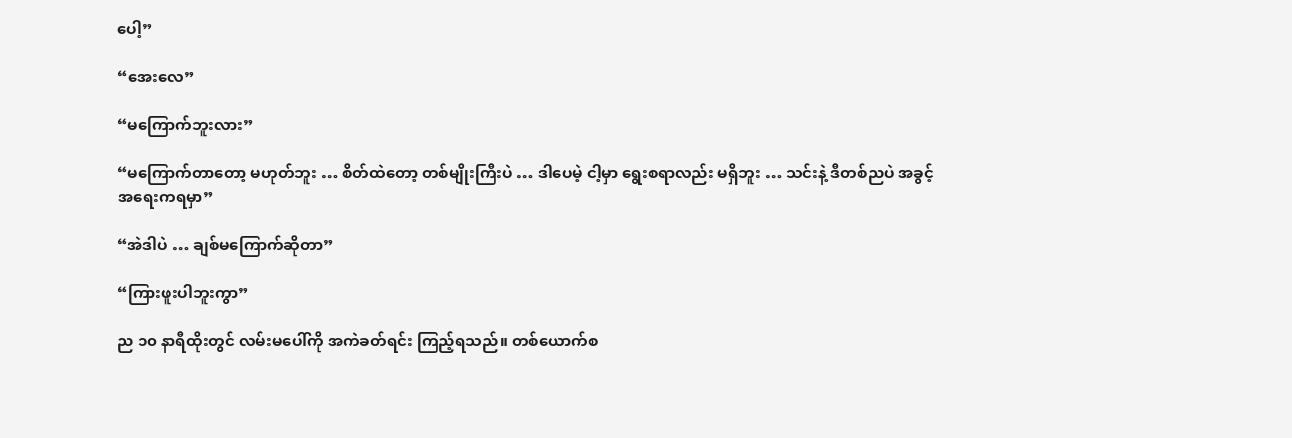ပေါ့”

“အေးလေ”

“မကြောက်ဘူးလား”

“မကြောက်တာတော့ မဟုတ်ဘူး … စိတ်ထဲတော့ တစ်မျိုးကြီးပဲ … ဒါပေမဲ့ ငါ့မှာ ရွေးစရာလည်း မရှိဘူး … သင်းနဲ့ ဒီတစ်ညပဲ အခွင့်အရေးကရမှာ”

“အဲဒါပဲ … ချစ်မကြောက်ဆိုတာ”

“ကြားဖူးပါဘူးကွာ”

ည ၁၀ နာရီထိုးတွင် လမ်းမပေါ်ကို အကဲခတ်ရင်း ကြည့်ရသည်။ တစ်ယောက်စ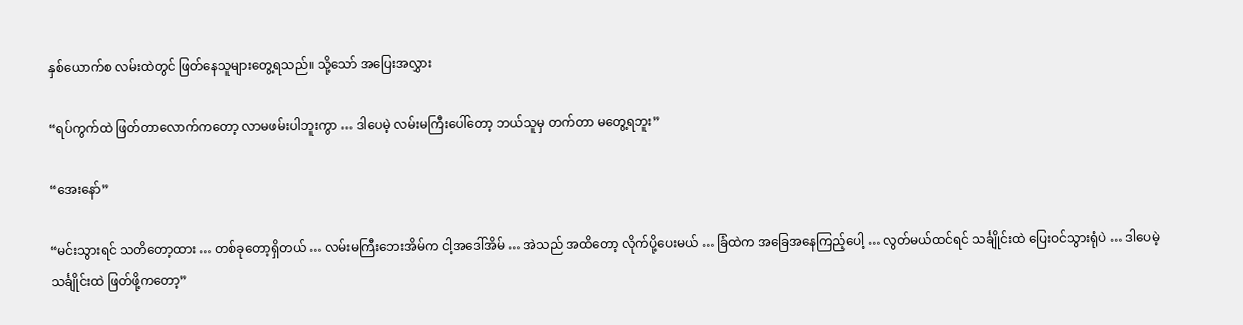နှစ်ယောက်စ လမ်းထဲတွင် ဖြတ်နေသူများတွေ့ရသည်။ သို့သော် အပြေးအလွှား

“ရပ်ကွက်ထဲ ဖြတ်တာလောက်ကတော့ လာမဖမ်းပါဘူးကွာ … ဒါပေမဲ့ လမ်းမကြီးပေါ်တော့ ဘယ်သူမှ တက်တာ မတွေ့ရဘူး”

“အေးနော်”

“မင်းသွားရင် သတိတော့ထား … တစ်ခုတော့ရှိတယ် … လမ်းမကြီးဘေးအိမ်က ငါ့အဒေါ်အိမ် … အဲသည် အထိတော့ လိုက်ပို့ပေးမယ် … ခြံထဲက အခြေအနေကြည့်ပေါ့ … လွတ်မယ်ထင်ရင် သင်္ချိုင်းထဲ ပြေးဝင်သွားရုံပဲ … ဒါပေမဲ့ သင်္ချိုင်းထဲ ဖြတ်ဖို့ကတော့”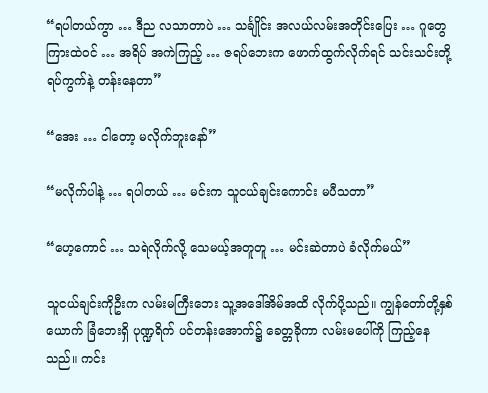“ရပါတယ်ကွာ … ဒီည လသာတာပဲ … သင်္ချိုင်း အလယ်လမ်းအတိုင်းပြေး … ဂူတွေကြားထဲဝင် … အရိပ် အကဲကြည့် … ဇရပ်ဘေးက ဖောက်ထွက်လိုက်ရင် သင်းသင်းတို့ ရပ်ကွက်နဲ့ တန်းနေတာ”

“အေး … ငါတော့ မလိုက်ဘူးနော်”

“မလိုက်ပါနဲ့ … ရပါတယ် … မင်းက သူငယ်ချင်းကောင်း မပီသတာ”

“ဟေ့ကောင် … သရဲလိုက်လို့ သေမယ့်အတူတူ … မင်းဆဲတာပဲ ခံလိုက်မယ်”

သူငယ်ချင်းကိုဦးက လမ်းမကြီးဘေး သူ့အဒေါ်အိမ်အထိ လိုက်ပို့သည်။ ကျွန်တော်တို့နှစ်ယောက် ခြံဘေးရှိ ပုဏ္ဍရိက် ပင်တန်းအောက်၌ ခေတ္တခိုကာ လမ်းမပေါ်ကို ကြည့်နေသည်။ ကင်း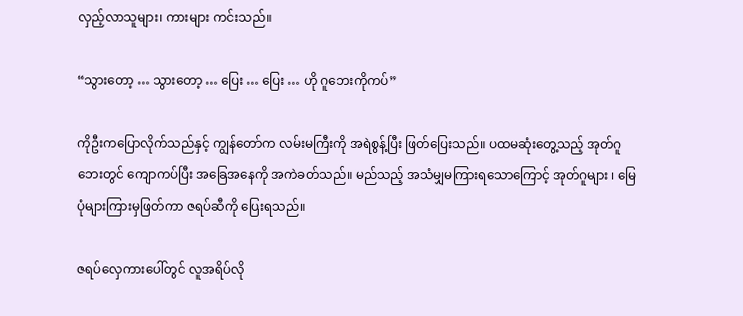လှည့်လာသူများ၊ ကားများ ကင်းသည်။

“သွားတော့ … သွားတော့ … ပြေး … ပြေး … ဟို ဂူဘေးကိုကပ်”

ကိုဦးကပြောလိုက်သည်နှင့် ကျွန်တော်က လမ်းမကြီးကို အရဲစွန့်ပြီး ဖြတ်ပြေးသည်။ ပထမဆုံးတွေ့သည့် အုတ်ဂူဘေးတွင် ကျောကပ်ပြီး အခြေအနေကို အကဲခတ်သည်။ မည်သည့် အသံမျှမကြားရသောကြောင့် အုတ်ဂူများ ၊ မြေပုံများကြားမှဖြတ်ကာ ဇရပ်ဆီကို ပြေးရသည်။

ဇရပ်လှေကားပေါ်တွင် လူအရိပ်လို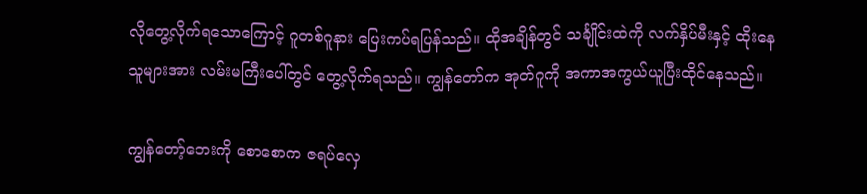လိုတွေ့လိုက်ရသောကြောင့် ဂူတစ်ဂူနား ပြေးကပ်ရပြန်သည်။ ထိုအချိန်တွင် သင်္ချိုင်းထဲကို လက်နှိပ်မီးနှင့် ထိုးနေသူများအား လမ်းမကြီးပေါ်တွင် တွေ့လိုက်ရသည်။ ကျွန်တော်က အုတ်ဂူကို အကာအကွယ်ယူပြီးထိုင်နေသည်။

ကျွန်တော့်ဘေးကို စောစောက ဇရပ်လှေ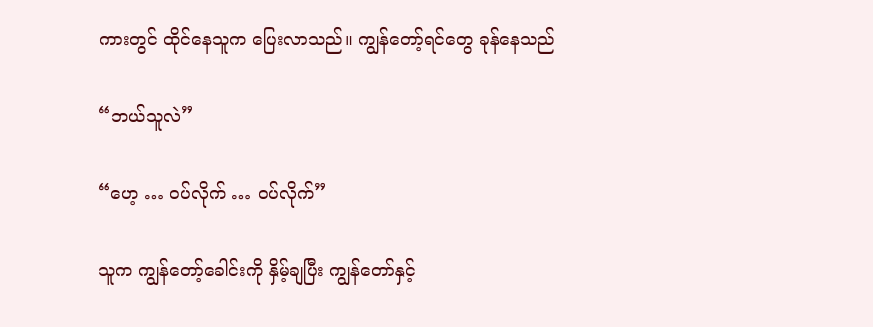ကားတွင် ထိုင်နေသူက ပြေးလာသည်။ ကျွန်တော့်ရင်တွေ ခုန်နေသည်

“ဘယ်သူလဲ”

“ဟေ့ … ဝပ်လိုက် … ဝပ်လိုက်”

သူက ကျွန်တော့်ခေါင်းကို နှိမ့်ချပြီး ကျွန်တော်နှင့်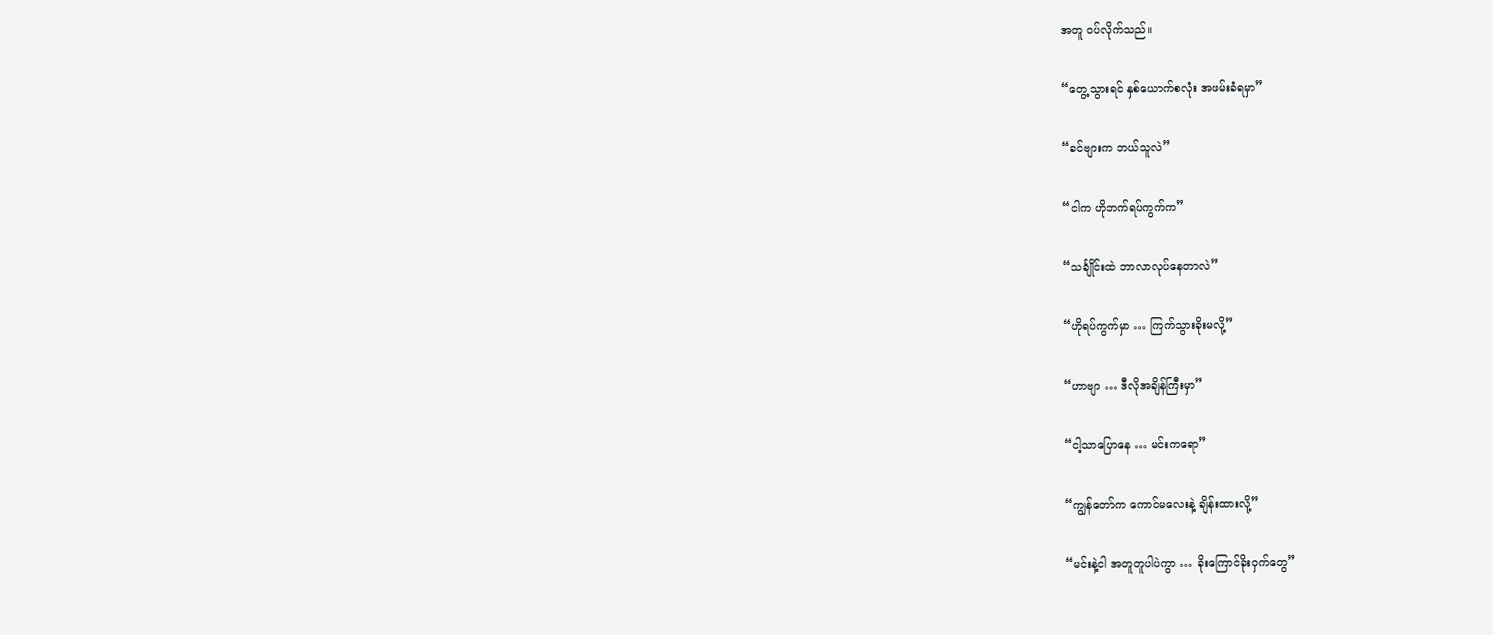အတူ ဝပ်လိုက်သည်။

“တွေ့သွားရင် နှစ်ယောက်စလုံး အဖမ်းခံရမှာ”

“ခင်ဗျားက ဘယ်သူလဲ”

“ငါက ဟိုဘက်ရပ်ကွက်က”

“သင်္ချိုင်းထဲ ဘာလာလုပ်နေတာလဲ”

“ဟိုရပ်ကွက်မှာ … ကြက်သွားခိုးမလို့”

“ဟာဗျာ … ဒီလိုအချိန်ကြီးမှာ”

“ငါ့သာပြောနေ … မင်းကရော”

“ကျွန်တော်က ကောင်မလေးနဲ့ ချိန်းထားလို့”

“မင်းနဲ့ငါ အတူတူပါပဲကွာ … ခိုးကြောင်ခိုးဝှက်တွေ”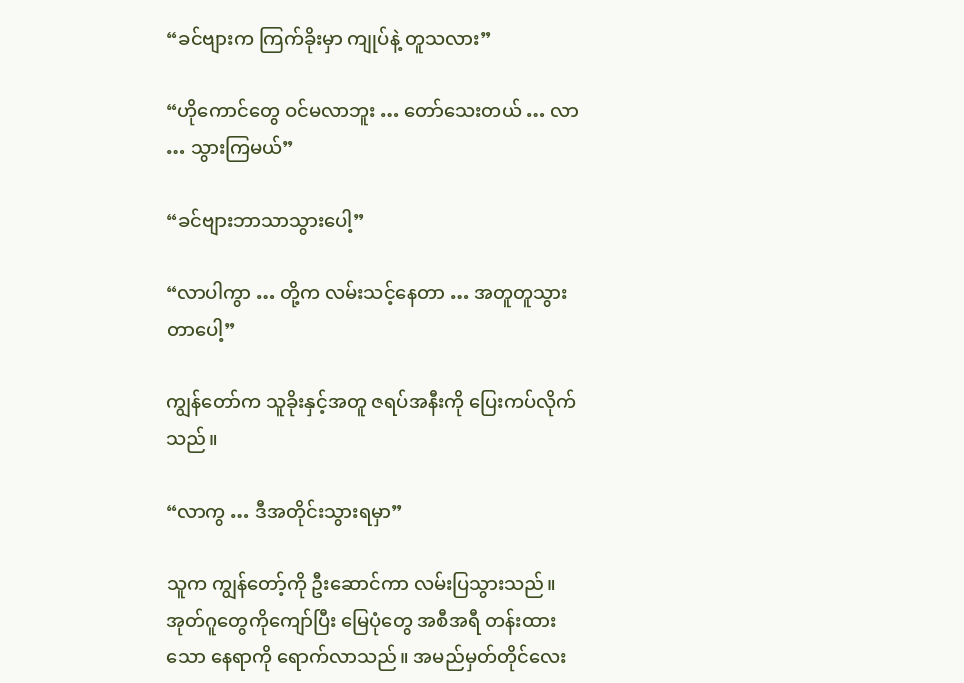“ခင်ဗျားက ကြက်ခိုးမှာ ကျုပ်နဲ့ တူသလား”

“ဟိုကောင်တွေ ဝင်မလာဘူး … တော်သေးတယ် … လာ … သွားကြမယ်”

“ခင်ဗျားဘာသာသွားပေါ့”

“လာပါကွာ … တို့က လမ်းသင့်နေတာ … အတူတူသွားတာပေါ့”

ကျွန်တော်က သူခိုးနှင့်အတူ ဇရပ်အနီးကို ပြေးကပ်လိုက်သည်။

“လာကွ … ဒီအတိုင်းသွားရမှာ”

သူက ကျွန်တော့်ကို ဦးဆောင်ကာ လမ်းပြသွားသည်။ အုတ်ဂူတွေကိုကျော်ပြီး မြေပုံတွေ အစီအရီ တန်းထားသော နေရာကို ရောက်လာသည်။ အမည်မှတ်တိုင်လေး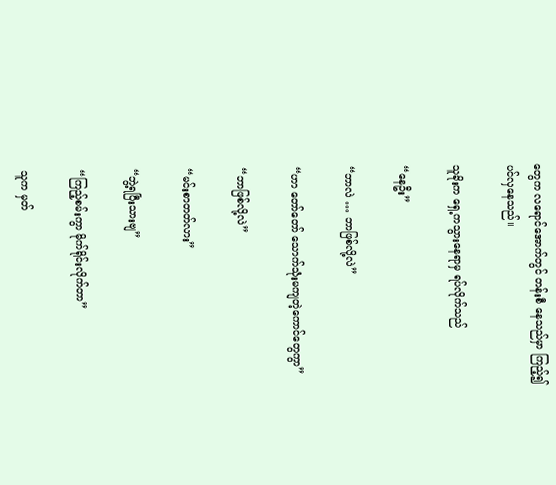တွေက လရောင်အောက်တွင် တန်းစီ နေသည်မှာ ကြည့်၍ပင်လှနေသည်။

သူခိုးက ရှေ့ကသွားနေရာမှ ရပ်လိုက်သည်

“နေဦး”

“ဘာလဲ … ဘာဖြစ်လို့လဲ”

“ဟာ တော်တော် သောက်သုံးမကျတဲ့ကောင်တွေကွာ”

“ဘာဖြစ်လို့လဲ”

“မင်းစာတတ်လား”

“ဘွဲ့ရပြီးသားဗျ”

“ကြည့်စမ်းကွာ မိုက်ရိုင်းလိုက်တာ”

သူက မှတ်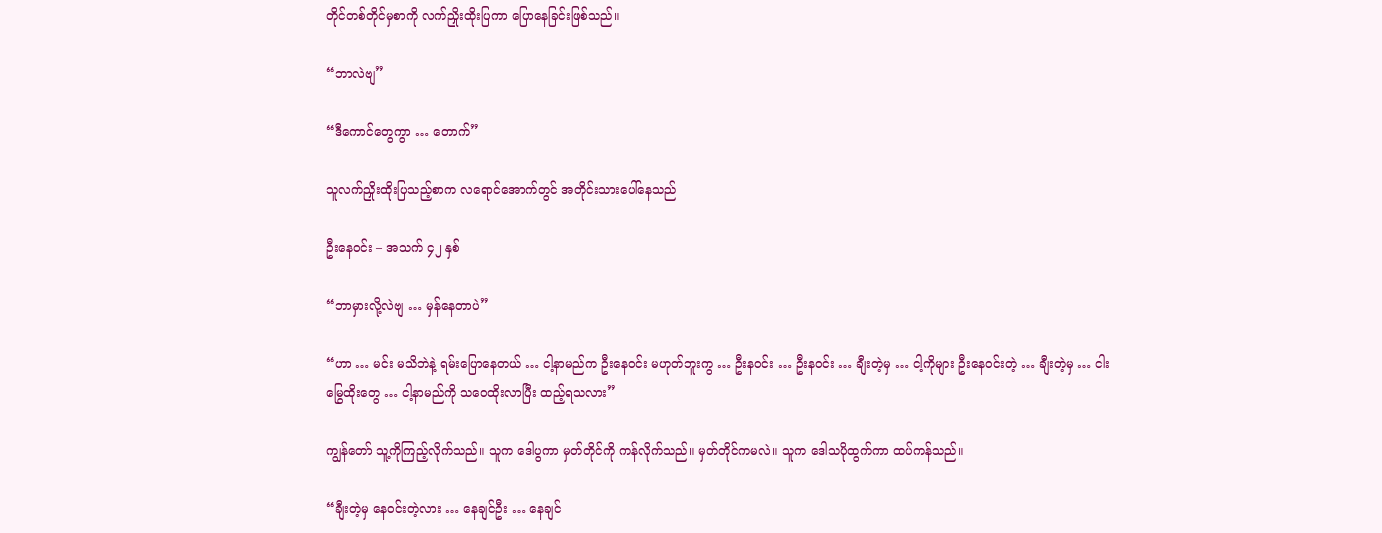တိုင်တစ်တိုင်မှစာကို လက်ညှိုးထိုးပြကာ ပြောနေခြင်းဖြစ်သည်။

“ဘာလဲဗျ”

“ဒီကောင်တွေကွာ … တောက်”

သူလက်ညှိုးထိုးပြသည့်စာက လရောင်အောက်တွင် အတိုင်းသားပေါ်နေသည်

ဦးနေဝင်း – အသက် ၄၂ နှစ်

“ဘာမှားလို့လဲဗျ … မှန်နေတာပဲ”

“ဟာ … မင်း မသိဘဲနဲ့ ရမ်းပြောနေတယ် … ငါ့နာမည်က ဦးနေဝင်း မဟုတ်ဘူးကွ … ဦးနဝင်း … ဦးနဝင်း … ချီးတဲ့မှ … ငါ့ကိုများ ဦးနေဝင်းတဲ့ … ချီးတဲ့မှ … ငါးမြွေထိုးတွေ … ငါ့နာမည်ကို သဝေထိုးလာပြီး ထည့်ရသလား”

ကျွန်တော် သူ့ကိုကြည့်လိုက်သည်။ သူက ဒေါပွကာ မှတ်တိုင်ကို ကန်လိုက်သည်။ မှတ်တိုင်ကမလဲ။ သူက ဒေါသပိုထွက်ကာ ထပ်ကန်သည်။

“ချီးတဲ့မှ နေဝင်းတဲ့လား … နေချင်ဦး … နေချင်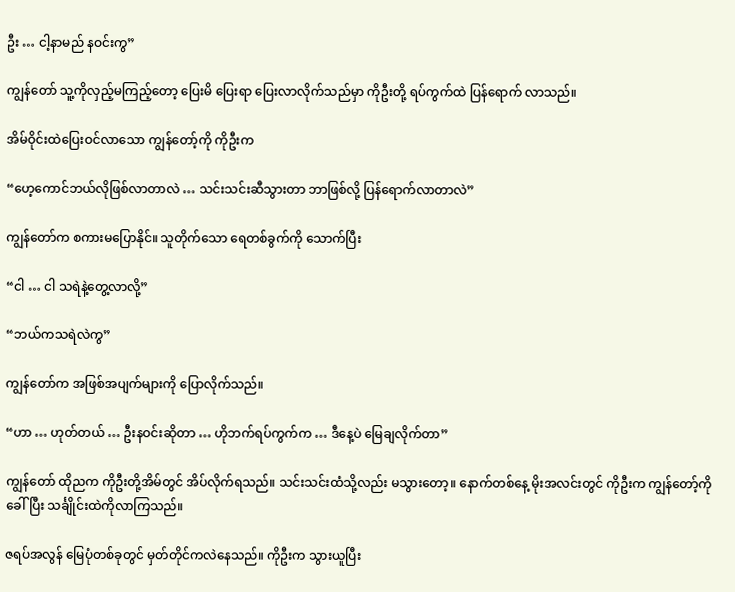ဦး … ငါ့နာမည် နဝင်းကွ”

ကျွန်တော် သူ့ကိုလှည့်မကြည့်တော့ ပြေးမိ ပြေးရာ ပြေးလာလိုက်သည်မှာ ကိုဦးတို့ ရပ်ကွက်ထဲ ပြန်ရောက် လာသည်။

အိမ်ဝိုင်းထဲပြေးဝင်လာသော ကျွန်တော့်ကို ကိုဦးက

“ဟေ့ကောင်ဘယ်လိုဖြစ်လာတာလဲ … သင်းသင်းဆီသွားတာ ဘာဖြစ်လို့ ပြန်ရောက်လာတာလဲ”

ကျွန်တော်က စကားမပြောနိုင်။ သူတိုက်သော ရေတစ်ခွက်ကို သောက်ပြီး

“ငါ … ငါ သရဲနဲ့တွေ့လာလို့”

“ဘယ်ကသရဲလဲကွ”

ကျွန်တော်က အဖြစ်အပျက်များကို ပြောလိုက်သည်။

“ဟာ … ဟုတ်တယ် … ဦးနဝင်းဆိုတာ … ဟိုဘက်ရပ်ကွက်က … ဒီနေ့ပဲ မြေချလိုက်တာ”

ကျွန်တော် ထိုညက ကိုဦးတို့အိမ်တွင် အိပ်လိုက်ရသည်။ သင်းသင်းထံသို့လည်း မသွားတော့။ နောက်တစ်နေ့ မိုးအလင်းတွင် ကိုဦးက ကျွန်တော့်ကိုခေါ်ပြီး သင်္ချိုင်းထဲကိုလာကြသည်။

ဇရပ်အလွန် မြေပုံတစ်ခုတွင် မှတ်တိုင်ကလဲနေသည်။ ကိုဦးက သွားယူပြီး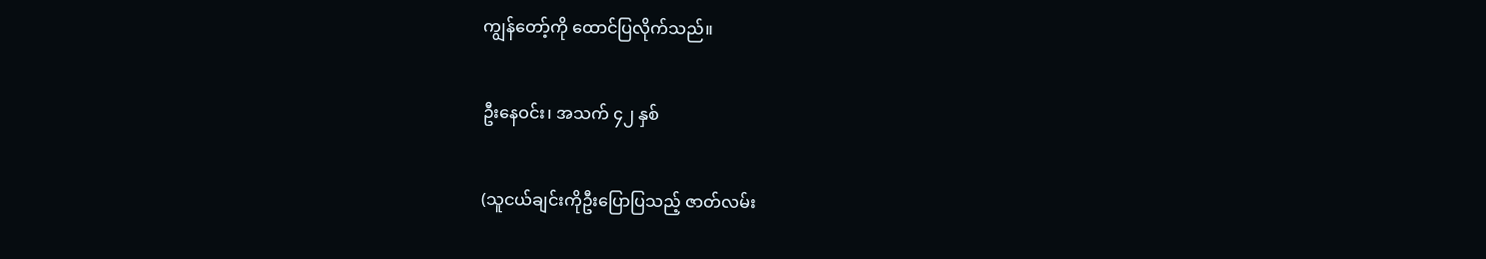ကျွန်တော့်ကို ထောင်ပြလိုက်သည်။

ဦးနေဝင်း၊ အသက် ၄၂ နှစ်

(သူငယ်ချင်းကိုဦးပြောပြသည့် ဇာတ်လမ်း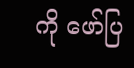ကို ဖော်ပြ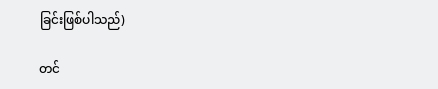ခြင်းဖြစ်ပါသည်)

တင်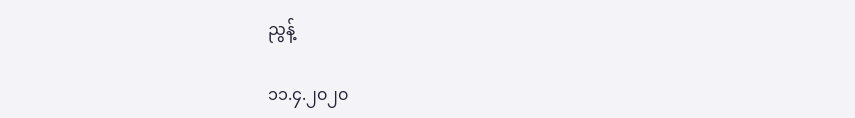ညွန့်

၁၁.၄.၂၀၂၀